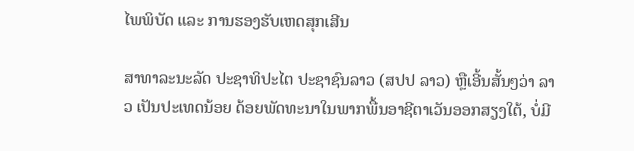ໄພພິບັດ ແລະ ການຮອງຮັບເຫດສຸກເສີນ

ສາທາລະນະລັດ ປະຊາທິປະໄຕ ປະຊາຊົນລາວ (ສປປ ລາວ) ຫຼືເອີ້ນສັ້ນໆວ່າ ລາວ ເປັນປະເທດນ້ອຍ ດ້ອຍພັດທະນາໃນພາກພື້ນອາຊີຕາເວັນອອກສຽງໃຕ້, ບໍ່ມີ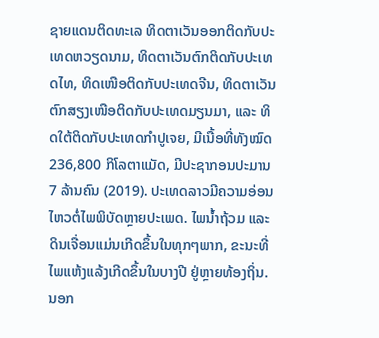ຊາຍແດນຕິດທະເລ ທິດຕາເວັນອອກຕິດກັບປະເທດຫວຽດນາມ, ທິດຕາເວັນຕົກຕິດກັບປະເທດໄທ, ທິດເໜືອຕິດກັບປະເທດຈີນ, ທິດຕາເວັນຕົກສຽງເໜືອຕິດກັບປະເທດມຽນມາ, ແລະ ທິດໃຕ້ຕິດກັບປະເທດກຳປູເຈຍ, ມີເນື້ອທີ່ທັງໝົດ 236,800 ກິໂລຕາແມັດ, ມີປະຊາກອນປະມານ 7 ລ້ານຄົນ (2019). ປະເທດລາວມີຄວາມອ່ອນໄຫວຕໍ່ໄພພິບັດຫຼາຍປະເພດ. ໄພນ້ຳຖ້ວມ ແລະ ດິນເຈື່ອນແມ່ນເກີດຂຶ້ນໃນທຸກໆພາກ, ຂະນະທີ່ໄພແຫ້ງແລ້ງເກີດຂຶ້ນໃນບາງປີ ຢູ່ຫຼາຍທ້ອງຖິ່ນ. ນອກ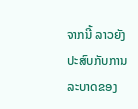ຈາກນີ້ ລາວຍັງປະສົບກັບການລະບາດຂອງ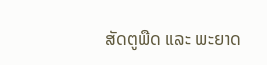ສັດຕູພືດ ແລະ ພະຍາດ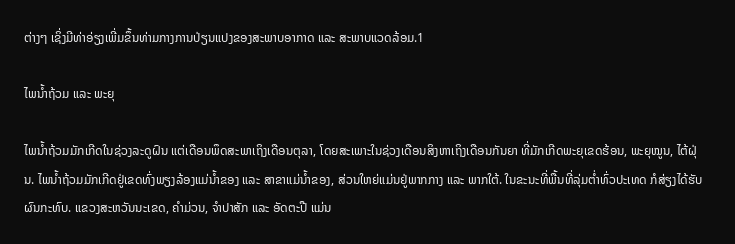ຕ່າງໆ ເຊິ່ງມີທ່າອ່ຽງເພີ່ມຂຶ້ນທ່າມກາງການປ່ຽນແປງຂອງສະພາບອາກາດ ແລະ ສະພາບແວດລ້ອມ.1

ໄພນ້ຳຖ້ວມ ແລະ ພະຍຸ

ໄພນ້ຳຖ້ວມມັກເກີດໃນຊ່ວງລະດູຝົນ ແຕ່ເດືອນພຶດສະພາເຖິງເດືອນຕຸລາ, ໂດຍສະເພາະໃນຊ່ວງເດືອນສິງຫາເຖິງເດືອນກັນຍາ ທີ່ມັກເກີດພະຍຸເຂດຮ້ອນ, ພະຍຸໝູນ, ໄຕ້ຝຸ່ນ. ໄພນ້ຳຖ້ວມມັກເກີດຢູ່ເຂດທົ່ງພຽງລ້ອງແມ່ນ້ຳຂອງ ແລະ ສາຂາແມ່ນ້ຳຂອງ, ສ່ວນໃຫຍ່ແມ່ນຢູ່ພາກກາງ ແລະ ພາກໃຕ້. ໃນຂະນະທີ່ພື້ນທີ່ລຸ່ມຕ່ຳທົ່ວປະເທດ ກໍສ່ຽງໄດ້ຮັບຜົນກະທົບ. ແຂວງສະຫວັນນະເຂດ, ຄຳມ່ວນ, ຈຳປາສັກ ແລະ ອັດຕະປື ແມ່ນ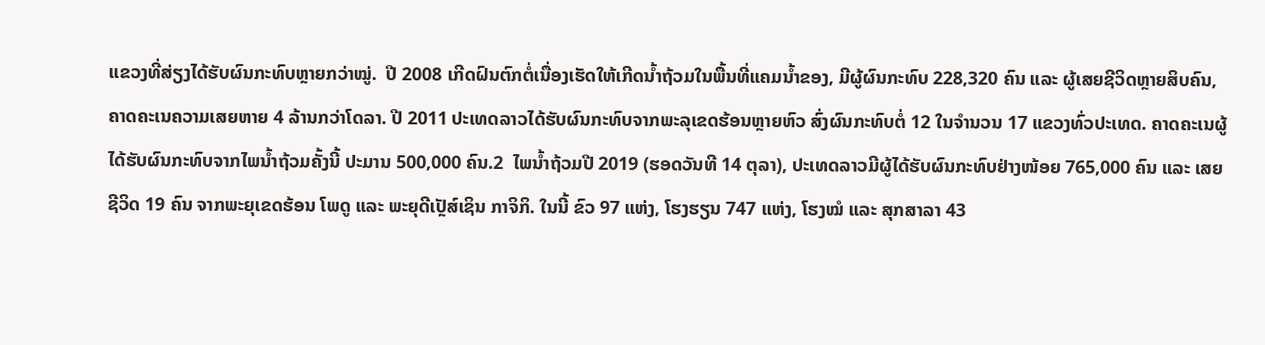ແຂວງທີ່ສ່ຽງໄດ້ຮັບຜົນກະທົບຫຼາຍກວ່າໝູ່.  ປີ 2008 ເກີດຝົນຕົກຕໍ່ເນື່ອງເຮັດໃຫ້ເກີດນ້ຳຖ້ວມໃນພື້ນທີ່ແຄມນ້ຳຂອງ, ມີຜູ້ຜົນກະທົບ 228,320 ຄົນ ແລະ ຜູ້ເສຍຊີວິດຫຼາຍສິບຄົນ, ຄາດຄະເນຄວາມເສຍຫາຍ 4 ລ້ານກວ່າໂດລາ. ປີ 2011 ປະເທດລາວໄດ້ຮັບຜົນກະທົບຈາກພະລຸເຂດຮ້ອນຫຼາຍຫົວ ສົ່ງຜົນກະທົບຕໍ່ 12 ໃນຈຳນວນ 17 ແຂວງທົ່ວປະເທດ. ຄາດຄະເນຜູ້ໄດ້ຮັບຜົນກະທົບຈາກໄພນ້ຳຖ້ວມຄັ້ງນີ້ ປະມານ 500,000 ຄົນ.2  ໄພນ້ຳຖ້ວມປີ 2019 (ຮອດວັນທີ 14 ຕຸລາ), ປະເທດລາວມີຜູ້ໄດ້ຮັບຜົນກະທົບຢ່າງໜ້ອຍ 765,000 ຄົນ ແລະ ເສຍຊີວິດ 19 ຄົນ ຈາກພະຍຸເຂດຮ້ອນ ໂພດູ ແລະ ພະຍຸດີເປຼັສ໌ເຊິນ ກາຈິກິ. ໃນນີ້ ຂົວ 97 ແຫ່ງ, ໂຮງຮຽນ 747 ແຫ່ງ, ໂຮງໝໍ ແລະ ສຸກສາລາ 43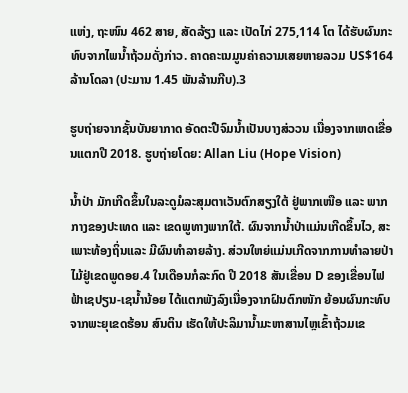ແຫ່ງ, ຖະໜົນ 462 ສາຍ, ສັດລ້ຽງ ແລະ ເປັດໄກ່ 275,114 ໂຕ ໄດ້ຮັບຜົນກະທົບຈາກໄພນ້ຳຖ້ວມດັ່ງກ່າວ. ຄາດຄະເນມູນຄ່າຄວາມເສຍຫາຍລວມ US$164 ລ້ານໂດລາ (ປະມານ 1.45 ພັນລ້ານກີບ).3

ຮູບຖ່າຍຈາກຊັ້ນບັນຍາກາດ ອັດຕະປືຈົມນ້ຳເປັນບາງສ່ວວນ ເນື່ອງຈາກເຫດເຂື່ອນແຕກປີ 2018. ຮູບຖ່າຍໂດຍ: Allan Liu (Hope Vision)

ນ້ຳປ່າ ມັກເກີດຂຶ້ນໃນລະດູມໍລະສຸມຕາເວັນຕົກສຽງໃຕ້ ຢູ່ພາກເໜືອ ແລະ ພາກກາງຂອງປະເທດ ແລະ ເຂດພູທາງພາກໃຕ້. ຜົນຈາກນ້ຳປ່າແມ່ນເກີດຂຶ້ນໄວ, ສະເພາະທ້ອງຖິ່ນແລະ ມີຜົນທຳລາຍລ້າງ. ສ່ວນໃຫຍ່ແມ່ນເກີດຈາກການທຳລາຍປ່າໄມ້ຢູ່ເຂດພູດອຍ.4 ໃນເດືອນກໍລະກົດ ປີ 2018 ສັນເຂື່ອນ D ຂອງເຂື່ອນໄຟຟ້າເຊປຽນ-ເຊນ້ຳນ້ອຍ ໄດ້ແຕກພັງລົງເນື່ອງຈາກຝົນຕົກໜັກ ຍ້ອນຜົນກະທົບຈາກພະຍຸເຂດຮ້ອນ ສົນຕິນ ເຮັດໃຫ້ປະລິມານ້ຳມະຫາສານໄຫຼເຂົ້າຖ້ວມເຂ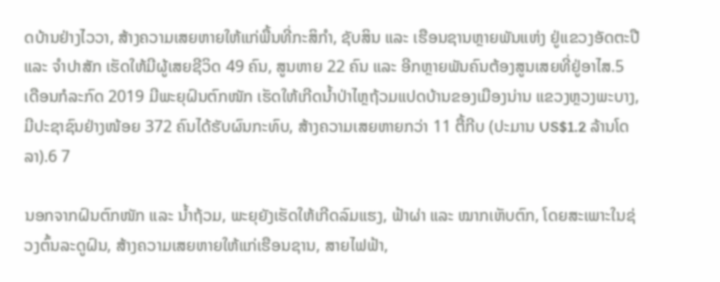ດບ້ານຢ່າງໄວວາ, ສ້າງຄວາມເສຍຫາຍໃຫ້ແກ່ພື້ນທີ່ກະສິກຳ, ຊັບສິນ ແລະ ເຮືອນຊານຫຼາຍພັນແຫ່ງ ຢູ່ແຂວງອັດຕະປື ແລະ ຈຳປາສັກ ເຮັດໃຫ້ມີຜູ້ເສຍຊີວິດ 49 ຄົນ, ສູນຫາຍ 22 ຄົນ ແລະ ອີກຫຼາຍພັນຄົນຕ້ອງສູນເສຍທີ່ຢູ່ອາໄສ.5 ເດືອນກໍລະກົດ 2019 ມີພະຍຸຝົນຕົກໜັກ ເຮັດໃຫ້ເກີດນ້ຳປ່າໄຫຼຖ້ວມແປດບ້ານຂອງເມືອງນ່ານ ແຂວງຫຼວງພະບາງ, ມີປະຊາຊົນຢ່າງໜ້ອຍ 372 ຄົນໄດ້ຮັບຜົນກະທົບ, ສ້າງຄວາມເສຍຫາຍກວ່າ 11 ຕື້ກີບ (ປະມານ US$1.2 ລ້ານໂດລາ).6 7

ນອກຈາກຝົນຕົກໜັກ ແລະ ນ້ຳຖ້ວມ, ພະຍຸຍັງເຮັດໃຫ້ເກີດລົມແຮງ, ຟ້າຜ່າ ແລະ ໝາກເຫັບຕົກ, ໂດຍສະເພາະໃນຊ່ວງຕົ້ນລະດູຝົນ, ສ້າງຄວາມເສຍຫາຍໃຫ້ແກ່ເຮືອນຊານ, ສາຍໄຟຟ້າ,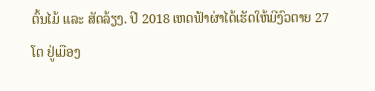ຕົ້ນໄມ້ ແລະ ສັດລ້ຽງ. ປີ 2018 ເຫດຟ້າຜ່າໄດ້ເຮັດໃຫ້ມີງົວຕາຍ 27 ໂຕ ຢູ່ເມືອງ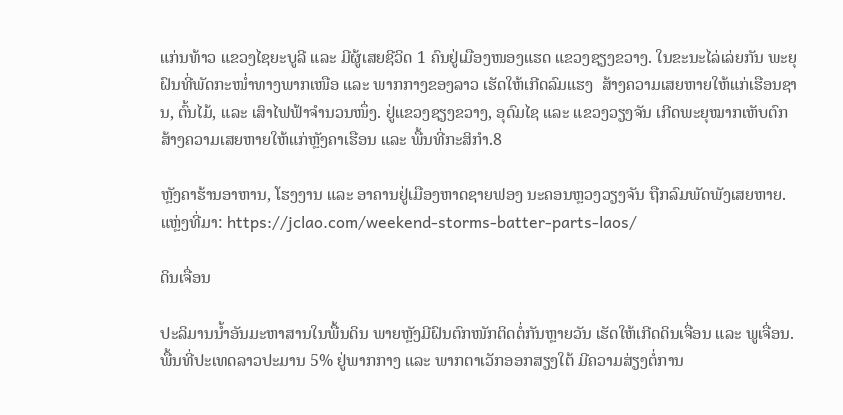ແກ່ນທ້າວ ແຂວງໄຊຍະບູລີ ແລະ ມີຜູ້ເສຍຊີວິດ 1 ຄົນຢູ່ເມືອງໜອງແຮດ ແຂວງຊຽງຂວາງ. ໃນຂະນະໄລ່ເລ່ຍກັນ ພະຍຸຝົນທີ່ພັດກະໜ່ຳທາງພາກເໜືອ ແລະ ພາກກາງຂອງລາວ ເຮັດໃຫ້ເກີດລົມແຮງ  ສ້າງຄວາມເສຍຫາຍໃຫ້ແກ່ເຮືອນຊານ, ຕົ້ນໄມ້, ແລະ ເສົາໄຟຟ້າຈຳນວນໜຶ່ງ. ຢູ່ແຂວງຊຽງຂວາງ, ອຸດົມໄຊ ແລະ ແຂວງວຽງຈັນ ເກີດພະຍຸໝາກເຫັບຕົກ ສ້າງຄວາມເສຍຫາຍໃຫ້ແກ່ຫຼັງຄາເຮືອນ ແລະ ພື້ນທີ່ກະສິກຳ.8

ຫຼັງຄາຮ້ານອາຫານ, ໂຮງງານ ແລະ ອາຄານຢູ່ເມືອງຫາດຊາຍຟອງ ນະຄອນຫຼວງວຽງຈັນ ຖືກລົມພັດພັງເສຍຫາຍ. ແຫຼ່ງທີ່ມາ: https://jclao.com/weekend-storms-batter-parts-laos/

ດິນເຈື່ອນ

ປະລິມານນ້ຳອັນມະຫາສານໃນພື້ນດິນ ພາຍຫຼັງມີຝົນຕົກໜັກຕິດຕໍ່ກັນຫຼາຍວັນ ເຮັດໃຫ້ເກີດດິນເຈື່ອນ ແລະ ພູເຈື່ອນ. ພື້ນທີ່ປະເທດລາວປະມານ 5% ຢູ່ພາກກາງ ແລະ ພາກຕາເວັກອອກສຽງໃຕ້ ມີຄວາມສ່ຽງຕໍ່ການ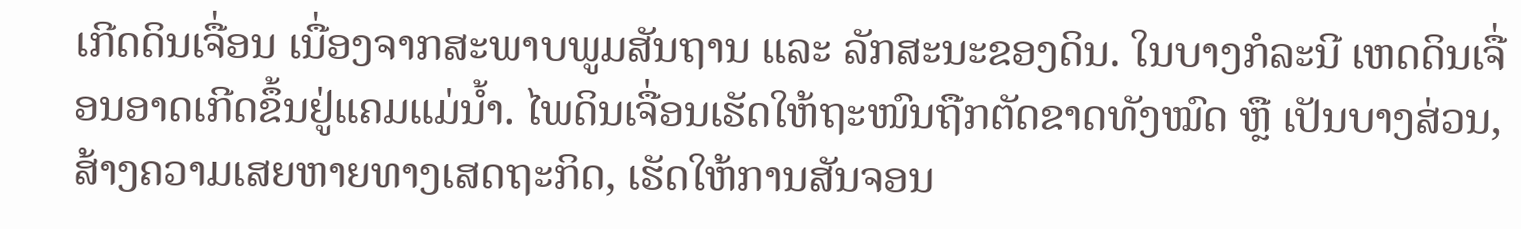ເກີດດິນເຈື່ອນ ເນື່ອງຈາກສະພາບພູມສັນຖານ ແລະ ລັກສະນະຂອງດິນ. ໃນບາງກໍລະນີ ເຫດດິນເຈື່ອນອາດເກີດຂຶ້ນຢູ່ແຄມແມ່ນ້ຳ. ໄພດິນເຈື່ອນເຮັດໃຫ້ຖະໜົນຖືກຕັດຂາດທັງໝົດ ຫຼື ເປັນບາງສ່ວນ, ສ້າງຄວາມເສຍຫາຍທາງເສດຖະກິດ, ເຮັດໃຫ້ການສັນຈອນ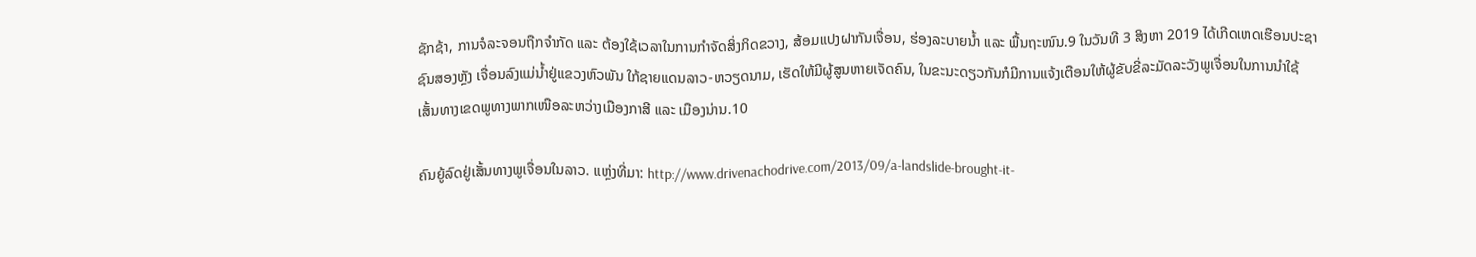ຊັກຊ້າ, ການຈໍລະຈອນຖືກຈຳກັດ ແລະ ຕ້ອງໃຊ້ເວລາໃນການກຳຈັດສິ່ງກິດຂວາງ, ສ້ອມແປງຝາກັນເຈື່ອນ, ຮ່ອງລະບາຍນ້ຳ ແລະ ພື້ນຖະໜົນ.9 ໃນວັນທີ 3 ສິງຫາ 2019 ໄດ້ເກີດເຫດເຮືອນປະຊາຊົນສອງຫຼັງ ເຈື່ອນລົງແມ່ນ້ຳຢູ່ແຂວງຫົວພັນ ໃກ້ຊາຍແດນລາວ-ຫວຽດນາມ, ເຮັດໃຫ້ມີຜູ້ສູນຫາຍເຈັດຄົນ, ໃນຂະນະດຽວກັນກໍມີການແຈ້ງເຕືອນໃຫ້ຜູ້ຂັບຂີ່ລະມັດລະວັງພູເຈື່ອນໃນການນຳໃຊ້ເສັ້ນທາງເຂດພູທາງພາກເໜືອລະຫວ່າງເມືອງກາສີ ແລະ ເມືອງນ່ານ.10

ຄົນຍູ້ລົດຢູ່ເສັ້ນທາງພູເຈື່ອນໃນລາວ. ແຫຼ່ງທີ່ມາ: http://www.drivenachodrive.com/2013/09/a-landslide-brought-it-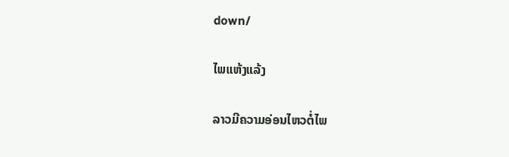down/

ໄພແຫ້ງແລ້ງ

ລາວມີຄວາມອ່ອນໄຫວຕໍ່ໄພ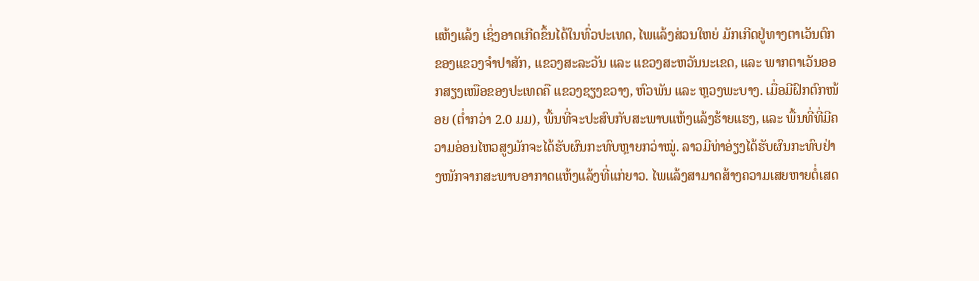ແຫ້ງແລ້ງ ເຊິ່ງອາດເກີດຂຶ້ນໄດ້ໃນທົ່ວປະເທດ, ໄພແລ້ງສ່ວນໃຫຍ່ ມັກເກີດຢູ່ທາງຕາເວັນຕົກຂອງແຂວງຈຳປາສັກ, ແຂວງສະລະວັນ ແລະ ແຂວງສະຫວັນນະເຂດ, ແລະ ພາກຕາເວັນອອກສຽງເໜືອຂອງປະເທດຄື ແຂວງຊຽງຂວາງ, ຫົວພັນ ແລະ ຫຼວງພະບາງ. ເມື່ອມີຝົກຕົກໜ້ອຍ (ຕ່ຳກວ່າ 2.0 ມມ), ພື້ນທີ່ຈະປະສົບກັບສະພາບແຫ້ງແລ້ງຮ້າຍແຮງ, ແລະ ພື້ນທີ່ທີ່ມີຄວາມອ່ອນໄຫວສູງມັກຈະໄດ້ຮັບຜົນກະທົບຫຼາຍກວ່າໝູ່. ລາວມີທ່າອ່ຽງໄດ້ຮັບຜົນກະທົບຢ່າງໜັກຈາກສະພາບອາກາດແຫ້ງແລ້ງທີ່ແກ່ຍາວ. ໄພແລ້ງສາມາດສ້າງຄວາມເສຍຫາຍຕໍ່ເສດ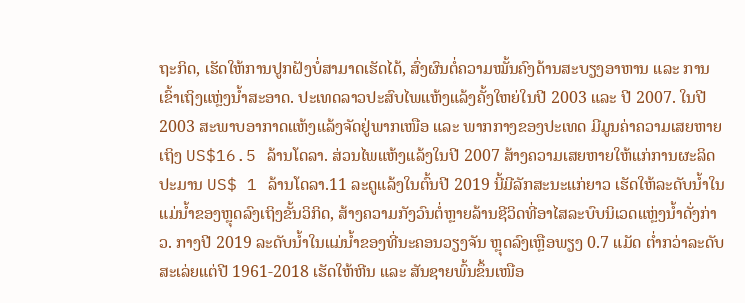ຖະກິດ, ເຮັດໃຫ້ການປູກຝັງບໍ່ສາມາດເຮັດໄດ້, ສົ່ງຜົນຕໍ່ຄວາມໝັ້ນຄົງດ້ານສະບຽງອາຫານ ແລະ ການເຂົ້າເຖິງແຫຼ່ງນ້ຳສະອາດ. ປະເທດລາວປະສົບໄພແຫ້ງແລ້ງຄັ້ງໃຫຍ່ໃນປີ 2003 ແລະ ປີ 2007. ໃນປີ 2003 ສະພາບອາກາດແຫ້ງແລ້ງຈັດຢູ່ພາກເໜືອ ແລະ ພາກກາງຂອງປະເທດ ມີມູນຄ່າຄວາມເສຍຫາຍເຖິງ US$16.5 ລ້ານໂດລາ. ສ່ວນໄພແຫ້ງແລ້ງໃນປີ 2007 ສ້າງຄວາມເສຍຫາຍໃຫ້ແກ່ການຜະລິດປະມານ US$ 1 ລ້ານໂດລາ.11 ລະດູແລ້ງໃນຕົ້ນປີ 2019 ນີ້ມີລັກສະນະແກ່ຍາວ ເຮັດໃຫ້ລະດັບນ້ຳໃນແມ່ນ້ຳຂອງຫຼຸດລົງເຖິງຂັ້ນວິກິດ, ສ້າງຄວາມກັງວົນຕໍ່ຫຼາຍລ້ານຊີວິດທີ່ອາໄສລະບົບນິເວດແຫຼ່ງນ້ຳດັ່ງກ່າວ. ກາງປີ 2019 ລະດັບນ້ຳໃນແມ່ນ້ຳຂອງທີ່ນະຄອນວຽງຈັນ ຫຼຸດລົງເຫຼືອພຽງ 0.7 ແມັດ ຕ່ຳກວ່າລະດັບສະເລ່ຍແຕ່ປີ 1961-2018 ເຮັດໃຫ້ຫີນ ແລະ ສັນຊາຍພົ້ນຂຶ້ນເໜືອ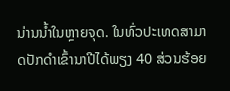ນ່ານນ້ຳໃນຫຼາຍຈຸດ. ໃນທົ່ວປະເທດສາມາດປັກດຳເຂົ້ານາປີໄດ້ພຽງ 40 ສ່ວນຮ້ອຍ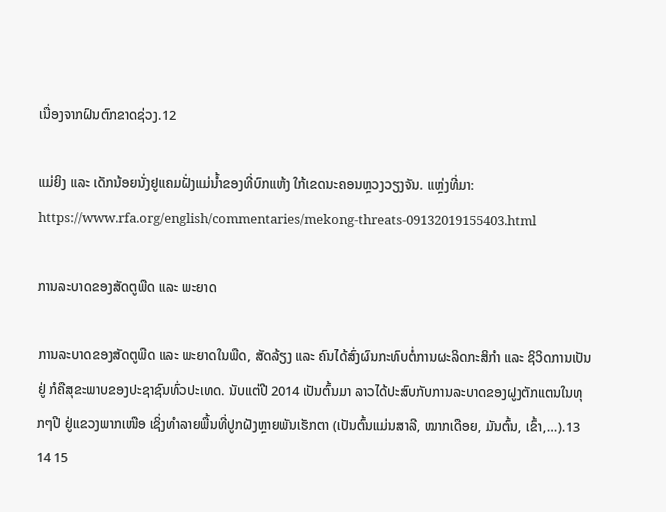ເນື່ອງຈາກຝົນຕົກຂາດຊ່ວງ.12

ແມ່ຍິງ ແລະ ເດັກນ້ອຍນັ່ງຢູແຄມຝັ່ງແມ່ນ້ຳຂອງທີ່ບົກແຫ້ງ ໃກ້ເຂດນະຄອນຫຼວງວຽງຈັນ. ແຫຼ່ງທີ່ມາ: https://www.rfa.org/english/commentaries/mekong-threats-09132019155403.html

ການລະບາດຂອງສັດຕູພືດ ແລະ ພະຍາດ

ການລະບາດຂອງສັດຕູພືດ ແລະ ພະຍາດໃນພືດ, ສັດລ້ຽງ ແລະ ຄົນໄດ້ສົ່ງຜົນກະທົບຕໍ່ການຜະລິດກະສິກຳ ແລະ ຊິວິດການເປັນຢູ່ ກໍຄືສຸຂະພາບຂອງປະຊາຊົນທົ່ວປະເທດ. ນັບແຕ່ປີ 2014 ເປັນຕົ້ນມາ ລາວໄດ້ປະສົບກັບການລະບາດຂອງຝູງຕັກແຕນໃນທຸກໆປີ ຢູ່ແຂວງພາກເໜືອ ເຊິ່ງທຳລາຍພື້ນທີ່ປູກຝັງຫຼາຍພັນເຮັກຕາ (ເປັນຕົ້ນແມ່ນສາລີ, ໝາກເດືອຍ, ມັນຕົ້ນ, ເຂົ້າ,…).13 14 15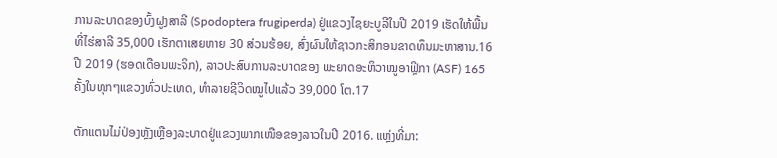ການລະບາດຂອງບົ້ງຝູງສາລີ (Spodoptera frugiperda) ຢູ່ແຂວງໄຊຍະບູລີໃນປີ 2019 ເຮັດໃຫ້ພື້ນທີ່ໄຮ່ສາລີ 35,000 ເຮັກຕາເສຍຫາຍ 30 ສ່ວນຮ້ອຍ, ສົ່ງຜົນໃຫ້ຊາວກະສິກອນຂາດທຶນມະຫາສານ.16 ປີ 2019 (ຮອດເດືອນພະຈິກ), ລາວປະສົບການລະບາດຂອງ ພະຍາດອະຫິວາໝູອາຟຼິກາ (ASF) 165 ຄັ້ງໃນທຸກໆແຂວງທົ່ວປະເທດ, ທຳລາຍຊີວິດໝູໄປແລ້ວ 39,000 ໂຕ.17

ຕັກແຕນໄມ່ປ່ອງຫຼັງເຫຼືອງລະບາດຢູ່ແຂວງພາກເໜືອຂອງລາວໃນປີ 2016. ແຫຼ່ງທີ່ມາ: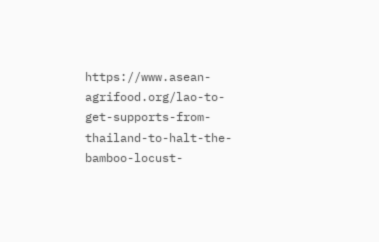https://www.asean-agrifood.org/lao-to-get-supports-from-thailand-to-halt-the-bamboo-locust-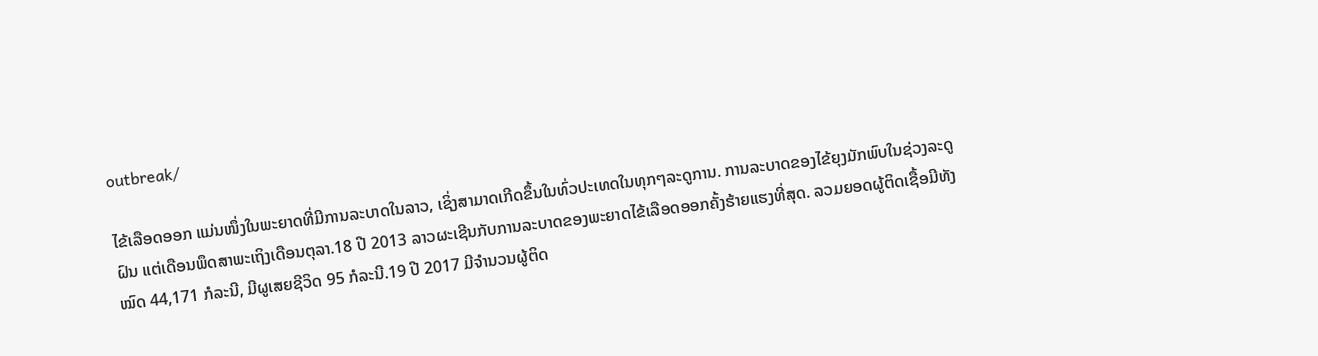outbreak/

ໄຂ້ເລືອດອອກ ແມ່ນໜຶ່ງໃນພະຍາດທີ່ມີການລະບາດໃນລາວ, ເຊິ່ງສາມາດເກີດຂຶ້ນໃນທົ່ວປະເທດໃນທຸກໆລະດູການ. ການລະບາດຂອງໄຂ້ຍຸງມັກພົບໃນຊ່ວງລະດູຝົນ ແຕ່ເດືອນພຶດສາພະເຖິງເດືອນຕຸລາ.18 ປີ 2013 ລາວຜະເຊີນກັບການລະບາດຂອງພະຍາດໄຂ້ເລືອດອອກຄັ້ງຮ້າຍແຮງທີ່ສຸດ. ລວມຍອດຜູ້ຕິດເຊື້ອມີທັງໝົດ 44,171 ກໍລະນີ, ມີຜູເສຍຊີວິດ 95 ກໍລະນີ.19 ປີ 2017 ມີຈຳນວນຜູ້ຕິດ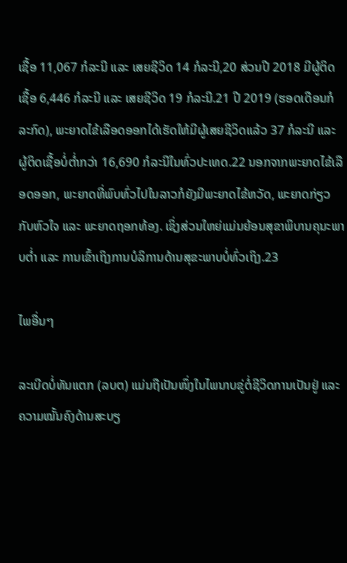ເຊື້ອ 11,067 ກໍລະນີ ແລະ ເສຍຊີວິດ 14 ກໍລະນີ,20 ສ່ວນປີ 2018 ມີຜູ້ຕິດເຊື້ອ 6,446 ກໍລະນີ ແລະ ເສຍຊີວິດ 19 ກໍລະນີ.21 ປີ 2019 (ຮອດເດືອນກໍລະກົດ), ພະຍາດໄຂ້ເລືອດອອກໄດ້ເຮັດໃຫ້ມີຜູ້ເສຍຊີວິດແລ້ວ 37 ກໍລະນີ ແລະ ຜູ້ຕິດເຊື້ອບໍ່ຕ່ຳກວ່າ 16,690 ກໍລະນີໃນທົ່ວປະເທດ.22 ນອກຈາກພະຍາດໄຂ້ເລືອດອອກ, ພະຍາດທີ່ພົບທົ່ວໄປໃນລາວກໍຍັງມີພະຍາດໄຂ້ຫວັດ, ພະຍາດກ່ຽວກັບຫົວໃຈ ແລະ ພະຍາດຖອກທ້ອງ. ເຊິ່ງສ່ວນໃຫຍ່ແມ່ນຍ້ອນສຸຂາພິບານຄຸນະພາບຕ່ຳ ແລະ ການເຂົ້າເຖິງການບໍລິການດ້ານສຸຂະພາບບໍ່ທົ່ວເຖິງ.23

ໄພອື່ນໆ

ລະເບີດບໍ່ທັນແຕກ (ລບຕ) ແມ່ນຖືເປັນໜຶ່ງໃນໄພນາບຂູ່ຕໍ່ຊີວິດການເປັນຢູ່ ແລະ ຄວາມໝັ້ນຄົງດ້ານສະບຽ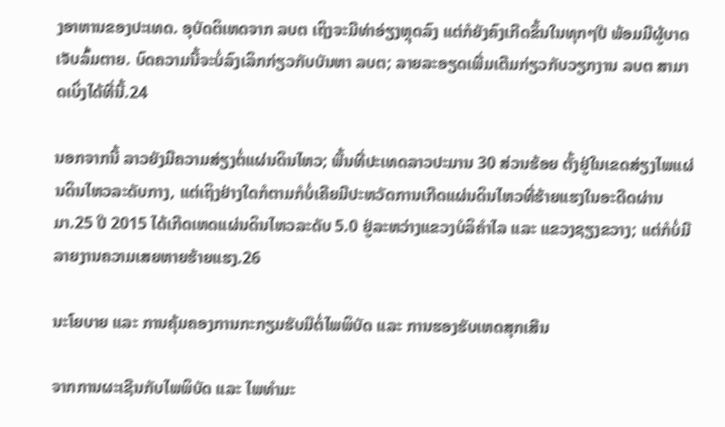ງອາຫານຂອງປະເທດ. ອຸບັດຕິເຫດຈາກ ລບຕ ເຖິງຈະມີທ່າອ່ຽງຫຼຸດລົງ ແຕ່ກໍຍັງຄົງເກີດຂຶ້ນໃນທຸກໆປີ ພ້ອມມີຜູ້ບາດເຈັບລົ້ມຕາຍ. ບົດຄວາມນີ້ຈະບໍ່ລົງເລິກກ່ຽວກັບບັນຫາ ລບຕ; ລາຍລະອຽດເພີ່ມເຕີມກ່ຽວກັບວຽກງານ ລບຕ ສາມາດເບິ່ງໄດ້ທີ່ນີ້.24

ນອກຈາກນີ້ ລາວຍັງມີຄວາມສ່ຽງຕໍ່ແຜ່ນດິນໄຫວ; ພື້ນທີ່ປະເທດລາວປະມານ 30 ສ່ວນຮ້ອຍ ຕັ້ງຢູ່ໃນເຂດສ່ຽງໄພແຜ່ນດິນໄຫວລະດັບກາງ, ແຕ່ເຖິງຢ່າງໃດກໍຕາມກໍບໍ່ເຄີຍມີປະຫວັດການເກີດແຜ່ນດິນໄຫວທີ່ຮ້າຍແຮງໃນອະດີດຜ່ານມາ.25 ປີ 2015 ໄດ້ເກີດເຫດແຜ່ນດິນໄຫວລະດັບ 5.0 ຢູ່ລະຫວ່າງແຂວງບໍລິຄຳໄລ ແລະ ແຂວງຊຽງຂວາງ; ແຕ່ກໍບໍ່ມີລາຍງານຄວາມເສຍຫາຍຮ້າຍແຮງ.26

ນະໂຍບາຍ ແລະ ການຄຸ້ມຄອງການກະກຽມຮັບມືຕໍ່ໄພພິບັດ ແລະ ການຮອງຮັບເຫດສຸກເສີນ

ຈາກການຜະເຊີນກັບໄພພິບັດ ແລະ ໄພທຳມະ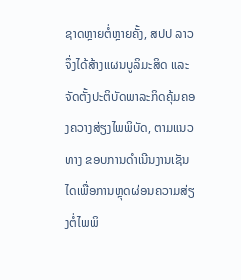ຊາດຫຼາຍຕໍ່ຫຼາຍຄັ້ງ, ສປປ ລາວຈຶ່ງໄດ້ສ້າງແຜນບູລິມະສິດ ແລະ ຈັດຕັ້ງປະຕິບັດພາລະກິດຄຸ້ມຄອງຄວາງສ່ຽງໄພພິບັດ, ຕາມແນວທາງ ຂອບການດຳເນີນງານເຊັນໄດເພື່ອການຫຼຸດຜ່ອນຄວາມສ່ຽງຕໍ່ໄພພິ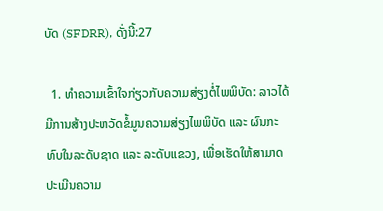ບັດ (SFDRR), ດັ່ງນີ້:27

  1. ທຳຄວາມເຂົ້າໃຈກ່ຽວກັບຄວາມສ່ຽງຕໍ່ໄພພິບັດ: ລາວໄດ້ມີການສ້າງປະຫວັດຂໍ້ມູນຄວາມສ່ຽງໄພພິບັດ ແລະ ຜົນກະທົບໃນລະດັບຊາດ ແລະ ລະດັບແຂວງ, ເພື່ອເຮັດໃຫ້ສາມາດປະເມີນຄວາມ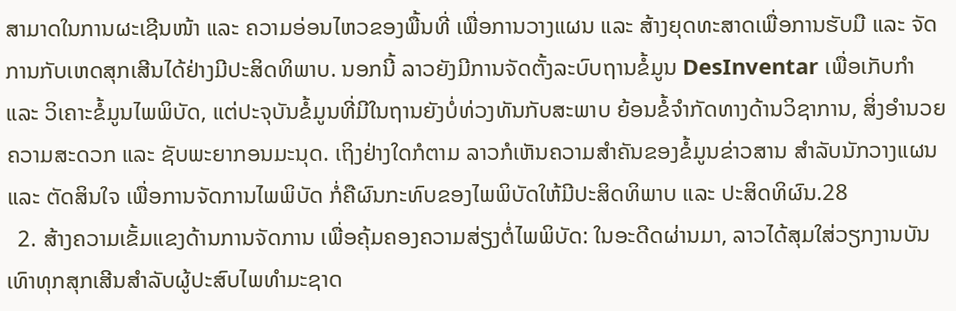ສາມາດໃນການຜະເຊີນໜ້າ ແລະ ຄວາມອ່ອນໄຫວຂອງພື້ນທີ່ ເພື່ອການວາງແຜນ ແລະ ສ້າງຍຸດທະສາດເພື່ອການຮັບມື ແລະ ຈັດການກັບເຫດສຸກເສີນໄດ້ຢ່າງມີປະສິດທິພາບ. ນອກນີ້ ລາວຍັງມີການຈັດຕັ້ງລະບົບຖານຂໍ້ມູນ DesInventar ເພື່ອເກັບກຳ ແລະ ວິເຄາະຂໍ້ມູນໄພພິບັດ, ແຕ່ປະຈຸບັນຂໍ້ມູນທີ່ມີໃນຖານຍັງບໍ່ທ່ວງທັນກັບສະພາບ ຍ້ອນຂໍ້ຈຳກັດທາງດ້ານວິຊາການ, ສິ່ງອຳນວຍຄວາມສະດວກ ແລະ ຊັບພະຍາກອນມະນຸດ. ເຖິງຢ່າງໃດກໍຕາມ ລາວກໍເຫັນຄວາມສຳຄັນຂອງຂໍ້ມູນຂ່າວສານ ສຳລັບນັກວາງແຜນ ແລະ ຕັດສິນໃຈ ເພື່ອການຈັດການໄພພິບັດ ກໍ່ຄືຜົນກະທົບຂອງໄພພິບັດໃຫ້ມີປະສິດທິພາບ ແລະ ປະສິດທິຜົນ.28
  2. ສ້າງຄວາມເຂັ້ມແຂງດ້ານການຈັດການ ເພື່ອຄຸ້ມຄອງຄວາມສ່ຽງຕໍ່ໄພພິບັດ: ໃນອະດີດຜ່ານມາ, ລາວໄດ້ສຸມໃສ່ວຽກງານບັນເທົາທຸກສຸກເສີນສຳລັບຜູ້ປະສົບໄພທຳມະຊາດ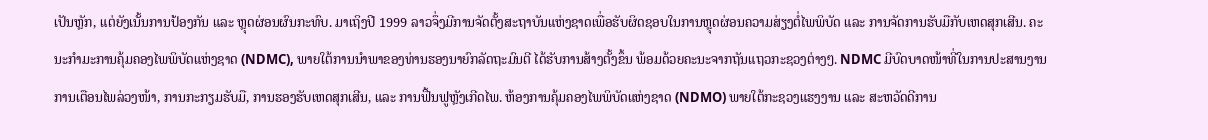ເປັນຫຼັກ, ແຕ່ຍັງເນັ້ນການປ້ອງກັນ ແລະ ຫຼຸດຜ່ອນຜົນກະທົບ. ມາເຖິງປີ 1999 ລາວຈຶ່ງມີການຈັດຕັ້ງສະຖາບັນແຫ່ງຊາດເພື່ອຮັບຜິດຊອບໃນການຫຼຸດຜ່ອນຄວາມສ່ຽງຕໍ່ໄພພິບັດ ແລະ ການຈັດການຮັບມືກັບເຫດສຸກເສີນ. ຄະນະກຳມະການຄຸ້ມຄອງໄພພິບັດແຫ່ງຊາດ (NDMC), ພາຍໃຕ້ການນຳພາຂອງທ່ານຮອງນາຍົກລັດຖະມົນຕີ ໄດ້ຮັບການສ້າງຕັ້ງຂຶ້ນ ພ້ອມດ້ວຍຄະນະຈາກຖັນແຖວກະຊວງຕ່າງໆ. NDMC ມີບົດບາດໜ້າທີ່ໃນການປະສານງານການເຕືອນໄພລ່ວງໜ້າ, ການກະກຽມຮັບມື, ການຮອງຮັບເຫດສຸກເສີນ, ແລະ ການຟື້ນຟູຫຼັງເກີດໄພ. ຫ້ອງການຄຸ້ມຄອງໄພພິບັດແຫ່ງຊາດ (NDMO) ພາຍໃຕ້ກະຊວງແຮງງານ ແລະ ສະຫວັດດີການ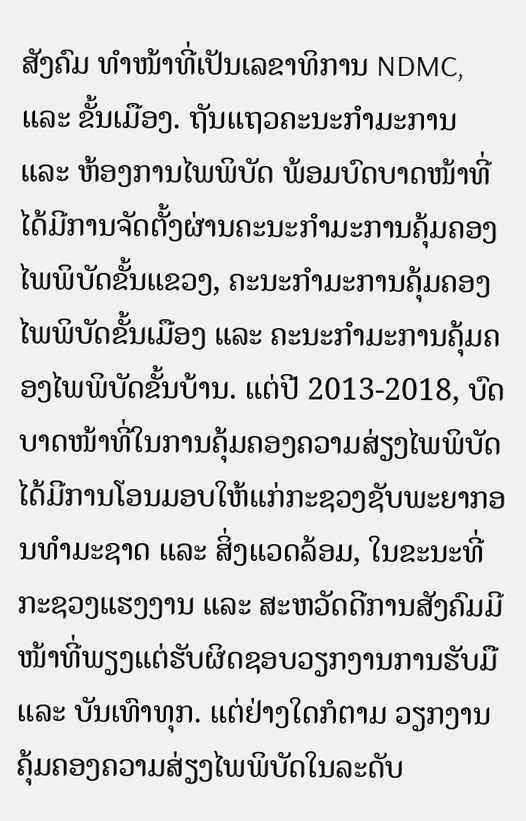ສັງຄົມ ທຳໜ້າທີ່ເປັນເລຂາທິການ NDMC, ແລະ ຂັ້ນເມືອງ. ຖັນແຖວຄະນະກຳມະການ ແລະ ຫ້ອງການໄພພິບັດ ພ້ອມບົດບາດໜ້າທີ່ ໄດ້ມີການຈັດຕັ້ງຜ່ານຄະນະກຳມະການຄຸ້ມຄອງໄພພິບັດຂັ້ນແຂວງ, ຄະນະກຳມະການຄຸ້ມຄອງໄພພິບັດຂັ້ນເມືອງ ແລະ ຄະນະກຳມະການຄຸ້ມຄອງໄພພິບັດຂັ້ນບ້ານ. ແຕ່ປີ 2013-2018, ບົດບາດໜ້າທີ່ໃນການຄຸ້ມຄອງຄວາມສ່ຽງໄພພິບັດ ໄດ້ມີການໂອນມອບໃຫ້ແກ່ກະຊວງຊັບພະຍາກອນທຳມະຊາດ ແລະ ສິ່ງແວດລ້ອມ, ໃນຂະນະທີ່ກະຊວງແຮງງານ ແລະ ສະຫວັດດີການສັງຄົມມີໜ້າທີ່ພຽງແຕ່ຮັບຜິດຊອບວຽກງານການຮັບມື ແລະ ບັນເທົາທຸກ. ແຕ່ຢ່າງໃດກໍຕາມ ວຽກງານຄຸ້ມຄອງຄວາມສ່ຽງໄພພິບັດໃນລະດັບ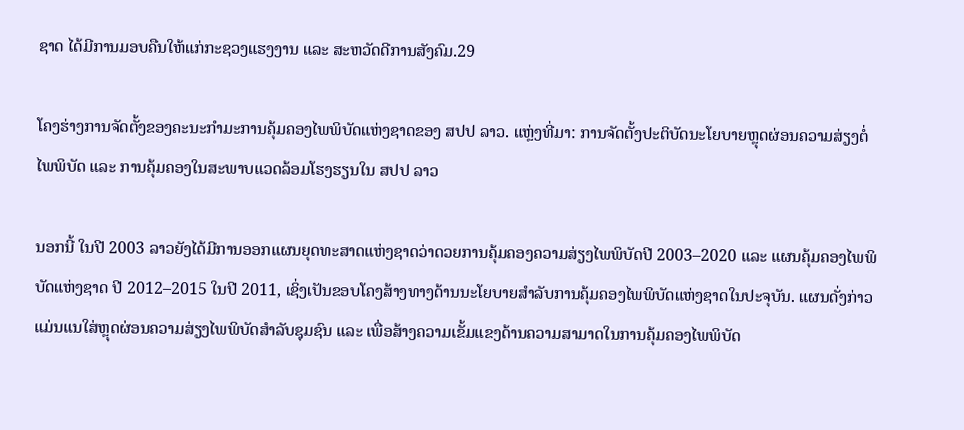ຊາດ ໄດ້ມີການມອບຄືນໃຫ້ແກ່ກະຊວງແຮງງານ ແລະ ສະຫວັດດີການສັງຄົມ.29

ໂຄງຮ່າງການຈັດຕັ້ງຂອງຄະນະກຳມະການຄຸ້ມຄອງໄພພິບັດແຫ່ງຊາດຂອງ ສປປ ລາວ. ແຫຼ່ງທີ່ມາ: ການຈັດຕັ້ງປະຕິບັດນະໂຍບາຍຫຼຸດຜ່ອນຄວາມສ່ຽງຕໍ່ໄພພິບັດ ແລະ ການຄຸ້ມຄອງໃນສະພາບແວດລ້ອມໂຮງຮຽນໃນ ສປປ ລາວ

ນອກນີ້ ໃນປີ 2003 ລາວຍັງໄດ້ມີການອອກແຜນຍຸດທະສາດແຫ່ງຊາດວ່າດວຍການຄຸ້ມຄອງຄວາມສ່ຽງໄພພິບັດປີ 2003–2020 ແລະ ແຜນຄຸ້ມຄອງໄພພິບັດແຫ່ງຊາດ ປີ 2012–2015 ໃນປີ 2011, ເຊິ່ງເປັນຂອບໂຄງສ້າງທາງດ້ານນະໂຍບາຍສຳລັບການຄຸ້ມຄອງໄພພິບັດແຫ່ງຊາດໃນປະຈຸບັນ. ແຜນດັ່ງກ່າວແມ່ນແນໃສ່ຫຼຸດຜ່ອນຄວາມສ່ຽງໄພພິບັດສຳລັບຊຸມຊົນ ແລະ ເພື່ອສ້າງຄວາມເຂັ້ມແຂງດ້ານຄວາມສາມາດໃນການຄຸ້ມຄອງໄພພິບັດ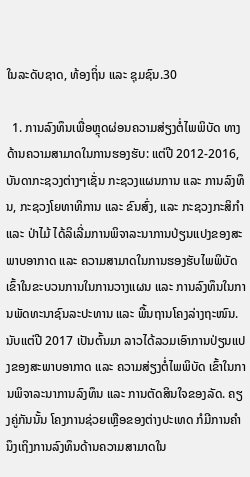ໃນລະດັບຊາດ, ທ້ອງຖິ່ນ ແລະ ຊຸມຊົນ.30

  1. ການລົງທຶນເພື່ອຫຼຸດຜ່ອນຄວາມສ່ຽງຕໍ່ໄພພິບັດ ທາງດ້ານຄວາມສາມາດໃນການຮອງຮັບ: ແຕ່ປີ 2012-2016, ບັນດາກະຊວງຕ່າງໆເຊັ່ນ ກະຊວງແຜນການ ແລະ ການລົງທຶນ, ກະຊວງໂຍທາທິການ ແລະ ຂົນສົ່ງ, ແລະ ກະຊວງກະສິກຳ ແລະ ປ່າໄມ້ ໄດ້ລິເລີ່ມການພິຈາລະນາການປ່ຽນແປງຂອງສະພາບອາກາດ ແລະ ຄວາມສາມາດໃນການຮອງຮັບໄພພິບັດ ເຂົ້າໃນຂະບວນການໃນການວາງແຜນ ແລະ ການລົງທຶນໃນການພັດທະນາຊົນລະປະທານ ແລະ ພື້ນຖານໂຄງລ່າງຖະໜົນ. ນັບແຕ່ປີ 2017 ເປັນຕົ້ນມາ ລາວໄດ້ລວມເອົາການປ່ຽນແປງຂອງສະພາບອາກາດ ແລະ ຄວາມສ່ຽງຕໍ່ໄພພິບັດ ເຂົ້າໃນການພິຈາລະນາການລົງທຶນ ແລະ ການຕັດສິນໃຈຂອງລັດ. ຄຽງຄູ່ກັນນັ້ນ ໂຄງການຊ່ວຍເຫຼືອຂອງຕ່າງປະເທດ ກໍມີການຄຳນຶງເຖິງການລົງທຶນດ້ານຄວາມສາມາດໃນ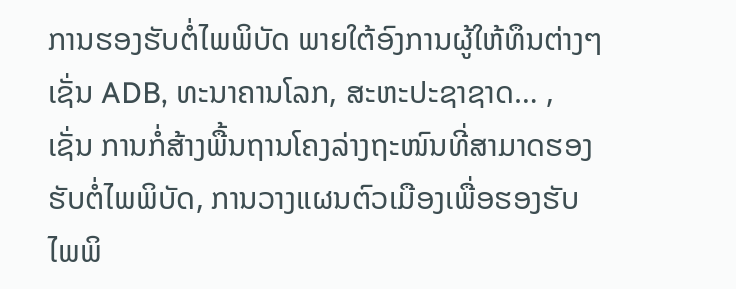ການຮອງຮັບຕໍ່ໄພພິບັດ ພາຍໃຕ້ອົງການຜູ້ໃຫ້ທຶນຕ່າງໆເຊັ່ນ ADB, ທະນາຄານໂລກ, ສະຫະປະຊາຊາດ… , ເຊັ່ນ ການກໍ່ສ້າງພື້ນຖານໂຄງລ່າງຖະໜົນທີ່ສາມາດຮອງຮັບຕໍ່ໄພພິບັດ, ການວາງແຜນຕົວເມືອງເພື່ອຮອງຮັບໄພພິ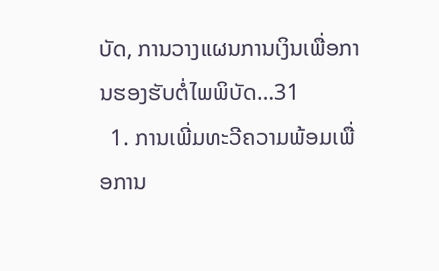ບັດ, ການວາງແຜນການເງິນເພື່ອການຮອງຮັບຕໍ່ໄພພິບັດ…31
  1. ການເພີ່ມທະວີຄວາມພ້ອມເພື່ອການ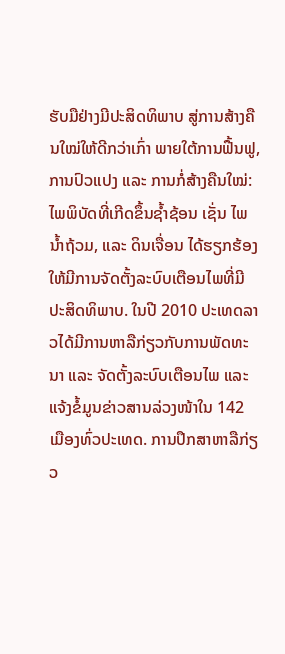ຮັບມືຢ່າງມີປະສິດທິພາບ ສູ່ການສ້າງຄືນໃໝ່ໃຫ້ດີກວ່າເກົ່າ ພາຍໃຕ້ການຟື້ນຟູ, ການປົວແປງ ແລະ ການກໍ່ສ້າງຄືນໃໝ່: ໄພພິບັດທີ່ເກີດຂຶ້ນຊ້ຳຊ້ອນ ເຊັ່ນ ໄພນ້ຳຖ້ວມ, ແລະ ດິນເຈື່ອນ ໄດ້ຮຽກຮ້ອງໃຫ້ມີການຈັດຕັ້ງລະບົບເຕືອນໄພທີ່ມີປະສິດທິພາບ. ໃນປີ 2010 ປະເທດລາວໄດ້ມີການຫາລືກ່ຽວກັບການພັດທະນາ ແລະ ຈັດຕັ້ງລະບົບເຕືອນໄພ ແລະ ແຈ້ງຂໍ້ມູນຂ່າວສານລ່ວງໜ້າໃນ 142 ເມືອງທົ່ວປະເທດ. ການປຶກສາຫາລືກ່ຽວ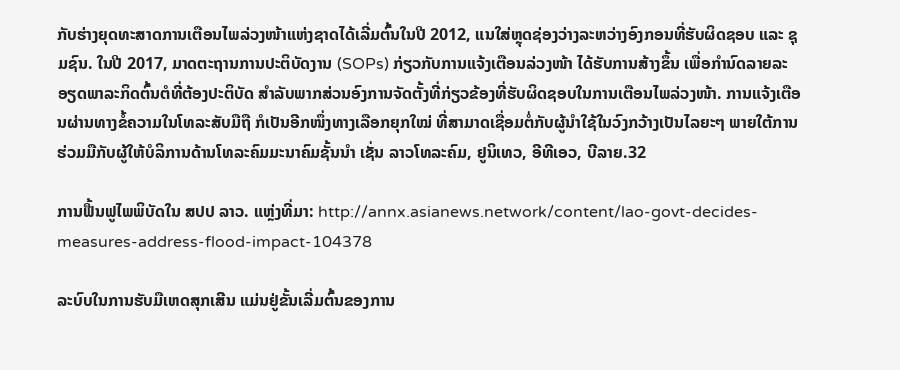ກັບຮ່າງຍຸດທະສາດການເຕືອນໄພລ່ວງໜ້າແຫ່ງຊາດໄດ້ເລີ່ມຕົ້ນໃນປີ 2012, ແນໃສ່ຫຼຸດຊ່ອງວ່າງລະຫວ່າງອົງກອນທີ່ຮັບຜິດຊອບ ແລະ ຊຸມຊົນ. ໃນປີ 2017, ມາດຕະຖານການປະຕິບັດງານ (SOPs) ກ່ຽວກັບການແຈ້ງເຕືອນລ່ວງໜ້າ ໄດ້ຮັບການສ້າງຂຶ້ນ ເພື່ອກຳນົດລາຍລະອຽດພາລະກິດຕົ້ນຕໍທີ່ຕ້ອງປະຕິບັດ ສຳລັບພາກສ່ວນອົງການຈັດຕັ້ງທີ່ກ່ຽວຂ້ອງທີ່ຮັບຜິດຊອບໃນການເຕືອນໄພລ່ວງໜ້າ. ການແຈ້ງເຕືອນຜ່ານທາງຂໍ້ຄວາມໃນໂທລະສັບມືຖື ກໍເປັນອີກໜຶ່ງທາງເລືອກຍຸກໃໝ່ ທີ່ສາມາດເຊື່ອມຕໍ່ກັບຜູ້ນຳໃຊ້ໃນວົງກວ້າງເປັນໄລຍະໆ ພາຍໃຕ້ການຮ່ວມມືກັບຜູ້ໃຫ້ບໍລິການດ້ານໂທລະຄົມມະນາຄົມຊັ້ນນຳ ເຊັ່ນ ລາວໂທລະຄົມ, ຢູນິເທວ, ອີທີເອວ, ບີລາຍ.32

ການຟື້ນຟູໄພພິບັດໃນ ສປປ ລາວ. ແຫຼ່ງທີ່ມາ: http://annx.asianews.network/content/lao-govt-decides-measures-address-flood-impact-104378

ລະບົບໃນການຮັບມືເຫດສຸກເສີນ ແມ່ນຢູ່ຂັ້ນເລີ່ມຕົ້ນຂອງການ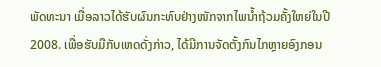ພັດທະນາ ເມື່ອລາວໄດ້ຮັບຜົນກະທົບຢ່າງໜັກຈາກໄພນ້ຳຖ້ວມຄັ້ງໃຫຍ່ໃນປີ 2008. ເພື່ອຮັບມືກັບເຫດດັ່ງກ່າວ, ໄດ້ມີການຈັດຕັ້ງກົນໄກຫຼາຍອົງກອນ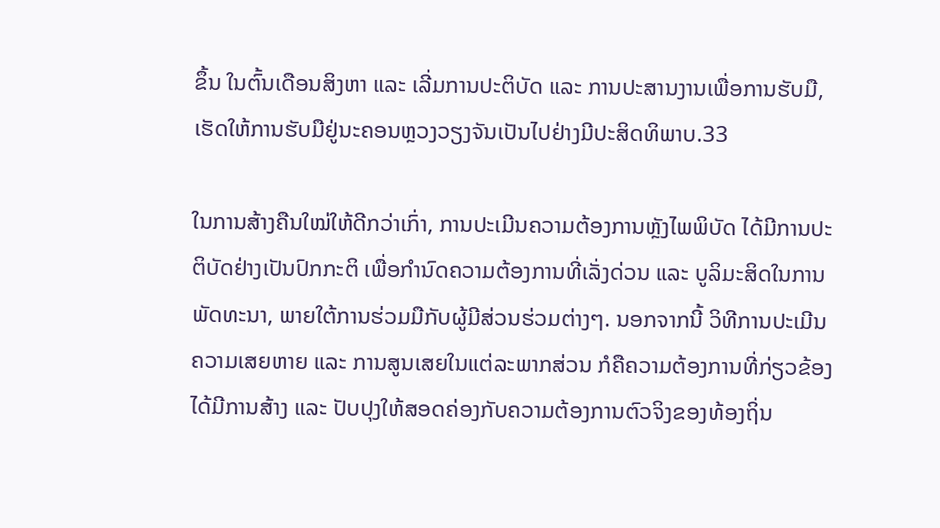ຂຶ້ນ ໃນຕົ້ນເດືອນສິງຫາ ແລະ ເລີ່ມການປະຕິບັດ ແລະ ການປະສານງານເພື່ອການຮັບມື, ເຮັດໃຫ້ການຮັບມືຢູ່ນະຄອນຫຼວງວຽງຈັນເປັນໄປຢ່າງມີປະສິດທິພາບ.33

ໃນການສ້າງຄືນໃໝ່ໃຫ້ດີກວ່າເກົ່າ, ການປະເມີນຄວາມຕ້ອງການຫຼັງໄພພິບັດ ໄດ້ມີການປະຕິບັດຢ່າງເປັນປົກກະຕິ ເພື່ອກຳນົດຄວາມຕ້ອງການທີ່ເລັ່ງດ່ວນ ແລະ ບູລິມະສິດໃນການພັດທະນາ, ພາຍໃຕ້ການຮ່ວມມືກັບຜູ້ມີສ່ວນຮ່ວມຕ່າງໆ. ນອກຈາກນີ້ ວິທີການປະເມີນຄວາມເສຍຫາຍ ແລະ ການສູນເສຍໃນແຕ່ລະພາກສ່ວນ ກໍຄືຄວາມຕ້ອງການທີ່ກ່ຽວຂ້ອງ ໄດ້ມີການສ້າງ ແລະ ປັບປຸງໃຫ້ສອດຄ່ອງກັບຄວາມຕ້ອງການຕົວຈິງຂອງທ້ອງຖິ່ນ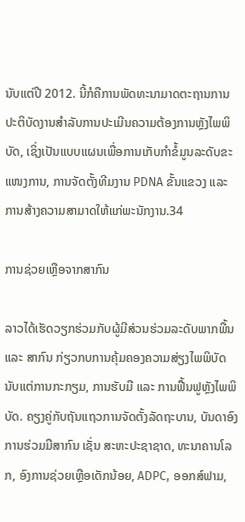ນັບແຕ່ປີ 2012. ນີ້ກໍຄືການພັດທະນາມາດຕະຖານການປະຕິບັດງານສຳລັບການປະເມີນຄວາມຕ້ອງການຫຼັງໄພພິບັດ, ເຊິ່ງເປັນແບບແຜນເພື່ອການເກັບກຳຂໍ້ມູນລະດັບຂະແໜງການ, ການຈັດຕັ້ງທີມງານ PDNA ຂັ້ນແຂວງ ແລະ ການສ້າງຄວາມສາມາດໃຫ້ແກ່ພະນັກງານ.34

ການຊ່ວຍເຫຼືອຈາກສາກົນ

ລາວໄດ້ເຮັດວຽກຮ່ວມກັບຜູ້ມີສ່ວນຮ່ວມລະດັບພາກພື້ນ ແລະ ສາກົນ ກ່ຽວກບການຄຸ້ມຄອງຄວາມສ່ຽງໄພພິບັດ ນັບແຕ່ການກະກຽມ, ການຮັບມື ແລະ ການຟື້ນຟູຫຼັງໄພພິບັດ. ຄຽງຄູ່ກັບຖັນແຖວການຈັດຕັ້ງລັດຖະບານ, ບັນດາອົງການຮ່ວມມືສາກົນ ເຊັ່ນ ສະຫະປະຊາຊາດ, ທະນາຄານໂລກ, ອົງການຊ່ວຍເຫຼືອເດັກນ້ອຍ, ADPC, ອອກສ໌ຟາມ,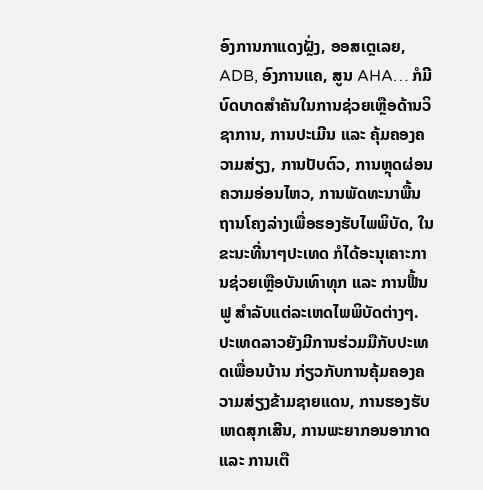ອົງການກາແດງຝຼັ່ງ, ອອສເຕຼເລຍ, ADB, ອົງການແຄ, ສູນ AHA… ກໍມີບົດບາດສຳຄັນໃນການຊ່ວຍເຫຼືອດ້ານວິຊາການ, ການປະເມີນ ແລະ ຄຸ້ມຄອງຄວາມສ່ຽງ, ການປັບຕົວ, ການຫຼຸດຜ່ອນຄວາມອ່ອນໄຫວ, ການພັດທະນາພື້ນຖານໂຄງລ່າງເພື່ອຮອງຮັບໄພພິບັດ, ໃນຂະນະທີ່ນາໆປະເທດ ກໍໄດ້ອະນຸເຄາະການຊ່ວຍເຫຼືອບັນເທົາທຸກ ແລະ ການຟື້ນຟູ ສຳລັບແຕ່ລະເຫດໄພພິບັດຕ່າງໆ. ປະເທດລາວຍັງມີການຮ່ວມມືກັບປະເທດເພື່ອນບ້ານ ກ່ຽວກັບການຄຸ້ມຄອງຄວາມສ່ຽງຂ້າມຊາຍແດນ, ການຮອງຮັບເຫດສຸກເສີນ, ການພະຍາກອນອາກາດ ແລະ ການເຕື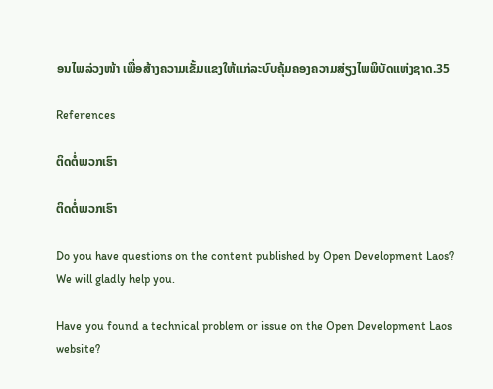ອນໄພລ່ວງໜ້າ ເພື່ອສ້າງຄວາມເຂັ້ມແຂງໃຫ້ແກ່ລະບົບຄຸ້ມຄອງຄວາມສ່ຽງໄພພິບັດແຫ່ງຊາດ.35

References

ຕິດຕໍ່ພວກເຮົາ

ຕິດຕໍ່ພວກເຮົາ

Do you have questions on the content published by Open Development Laos? We will gladly help you.

Have you found a technical problem or issue on the Open Development Laos website?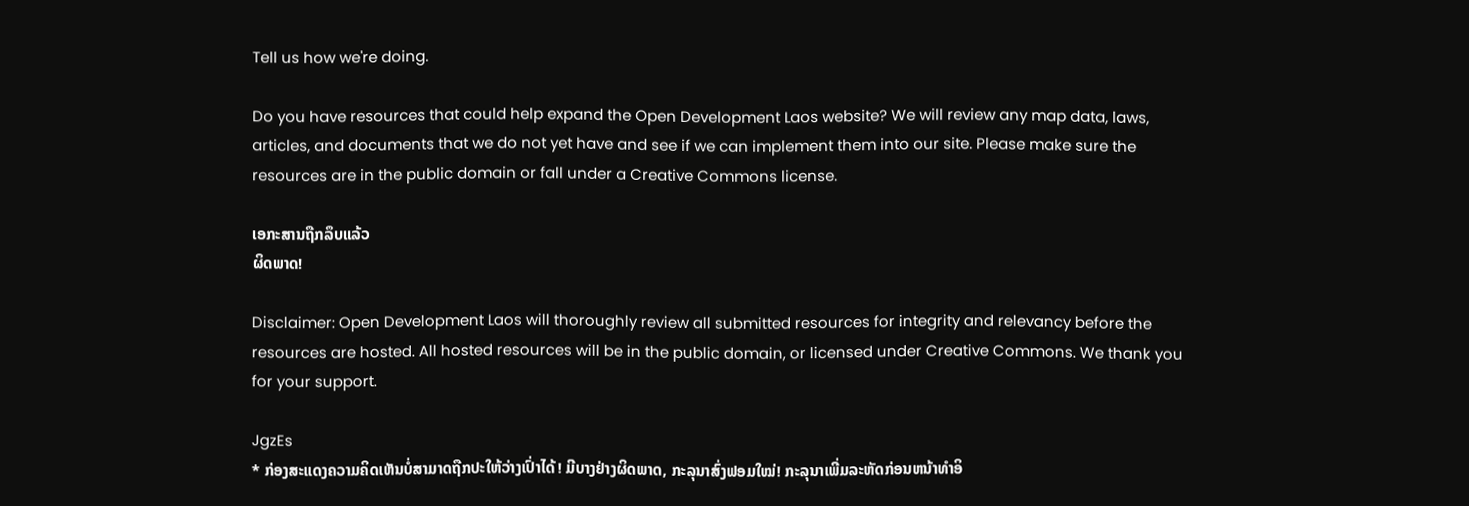Tell us how we're doing.

Do you have resources that could help expand the Open Development Laos website? We will review any map data, laws, articles, and documents that we do not yet have and see if we can implement them into our site. Please make sure the resources are in the public domain or fall under a Creative Commons license.

ເອກະສານຖືກລຶບແລ້ວ
ຜິດພາດ!

Disclaimer: Open Development Laos will thoroughly review all submitted resources for integrity and relevancy before the resources are hosted. All hosted resources will be in the public domain, or licensed under Creative Commons. We thank you for your support.

JgzEs
* ກ່ອງສະແດງຄວາມຄິດເຫັນບໍ່ສາມາດຖືກປະໃຫ້ວ່າງເປົ່າໄດ້! ມີບາງຢ່າງຜິດພາດ, ກະລຸນາສົ່ງຟອມໃໝ່! ກະລຸນາເພີ່ມລະຫັດກ່ອນຫນ້າທໍາອິ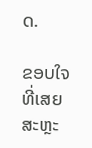ດ.

ຂອບໃຈທີ່ເສຍສະຫຼະ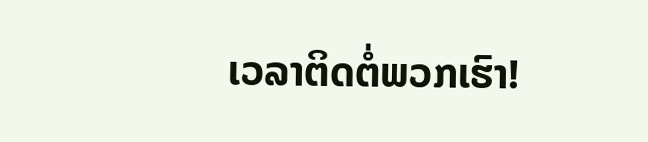ເວລາຕິດຕໍ່ພວກເຮົາ!